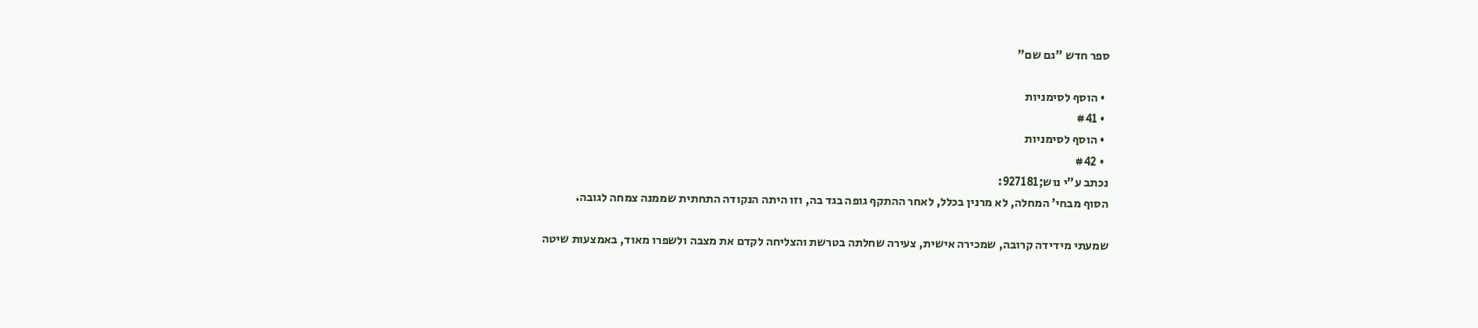ספר חדש "גם שם"

  • הוסף לסימניות
  • #41
  • הוסף לסימניות
  • #42
נכתב ע"י נוש;927181:
הסוף מבחי' המחלה, לא מרנין בכלל, לאחר ההתקף גופה בגד בה, וזו היתה הנקודה התחתית שממנה צמחה לגובה.

שמעתי מידידה קרובה, שמכירה אישית, צעירה שחלתה בטרשת והצליחה לקדם את מצבה ולשפרו מאוד, באמצעות שיטה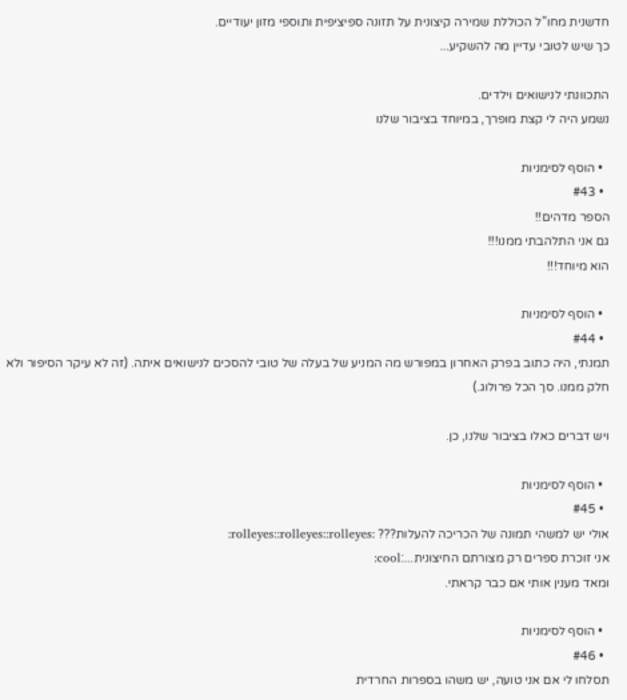חדשנית מחו"ל הכוללת שמירה קיצונית על תזונה ספיציפית ותוספי מזון יעודיים.
כך שיש לטובי עדיין מה להשקיע...

התכוונתי לנישואים וילדים.
נשמע היה לי קצת מופרך, במיוחד בציבור שלנו

  • הוסף לסימניות
  • #43
הספר מדהים!!
גם אני התלהבתי ממנו!!!
הוא מיוחד!!!

  • הוסף לסימניות
  • #44
תמנתי, היה כתוב בפרק האחרון במפורש מה המניע של בעלה של טובי להסכים לנישואים איתה. (זה לא עיקר הסיפור ולא חלק ממנו. סך הכל פרולוג.)

ויש דברים כאלו בציבור שלנו, כן.

  • הוסף לסימניות
  • #45
אולי יש למשהי תמונה של הכריכה להעלות??? :rolleyes::rolleyes::rolleyes:
אני זוכרת ספרים רק מצורתם החיצונית...:cool:
ומאד מענין אותי אם כבר קראתי.

  • הוסף לסימניות
  • #46
תסלחו לי אם אני טועה, יש משהו בספרות החרדית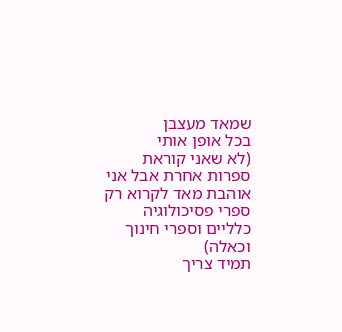שמאד מעצבן
בכל אופן אותי
(לא שאני קוראת ספרות אחרת אבל אני אוהבת מאד לקרוא רק ספרי פסיכולוגיה כלליים וספרי חינוך וכאלה)
תמיד צריך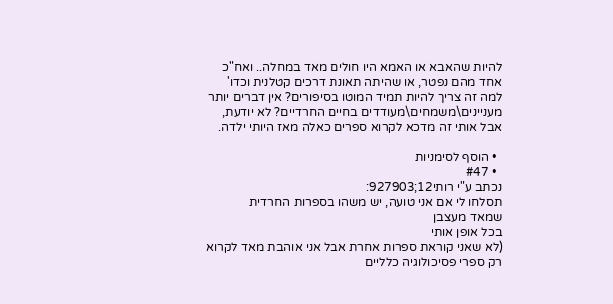להיות שהאבא או האמא היו חולים מאד במחלה.. ואח"כ אחד מהם נפטר, או שהיתה תאונת דרכים קטלנית וכדו' למה זה צריך להיות תמיד המוטו בסיפורים? אין דברים יותר מעניינים\משמחים\מעודדים בחיים החרדיים? לא יודעת, אבל אותי זה מדכא לקרוא ספרים כאלה מאז היותי ילדה.

  • הוסף לסימניות
  • #47
נכתב ע"י רותי12;927903:
תסלחו לי אם אני טועה, יש משהו בספרות החרדית
שמאד מעצבן
בכל אופן אותי
(לא שאני קוראת ספרות אחרת אבל אני אוהבת מאד לקרוא רק ספרי פסיכולוגיה כלליים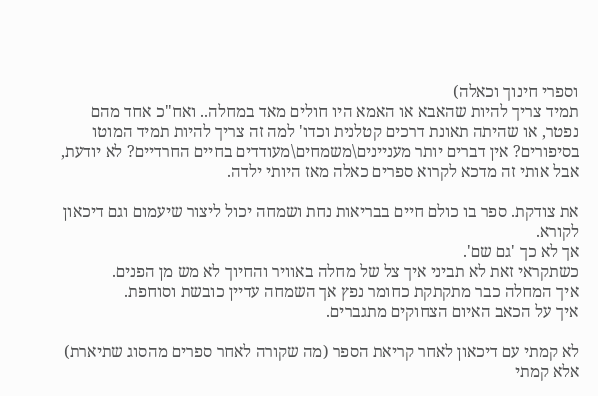וספרי חינוך וכאלה)
תמיד צריך להיות שהאבא או האמא היו חולים מאד במחלה.. ואח"כ אחד מהם נפטר, או שהיתה תאונת דרכים קטלנית וכדו' למה זה צריך להיות תמיד המוטו בסיפורים? אין דברים יותר מעניינים\משמחים\מעודדים בחיים החרדיים? לא יודעת, אבל אותי זה מדכא לקרוא ספרים כאלה מאז היותי ילדה.

את צודקת. ספר בו כולם חיים בבריאות נחת ושמחה יכול ליצור שיעמום וגם דיכאון לקורא.
אך לא כך 'גם שם'.
כשתקראי זאת לא תביני איך צל של מחלה באוויר והחיוך לא מש מן הפנים.
איך המחלה כבר מתקתקת כחומר נפץ אך השמחה עדיין כובשת וסוחפת.
איך על הכאב האיום הצחוקים מתגברים.

לא קמתי עם דיכאון לאחר קריאת הספר (מה שקורה לאחר ספרים מהסוג שתיארת) אלא קמתי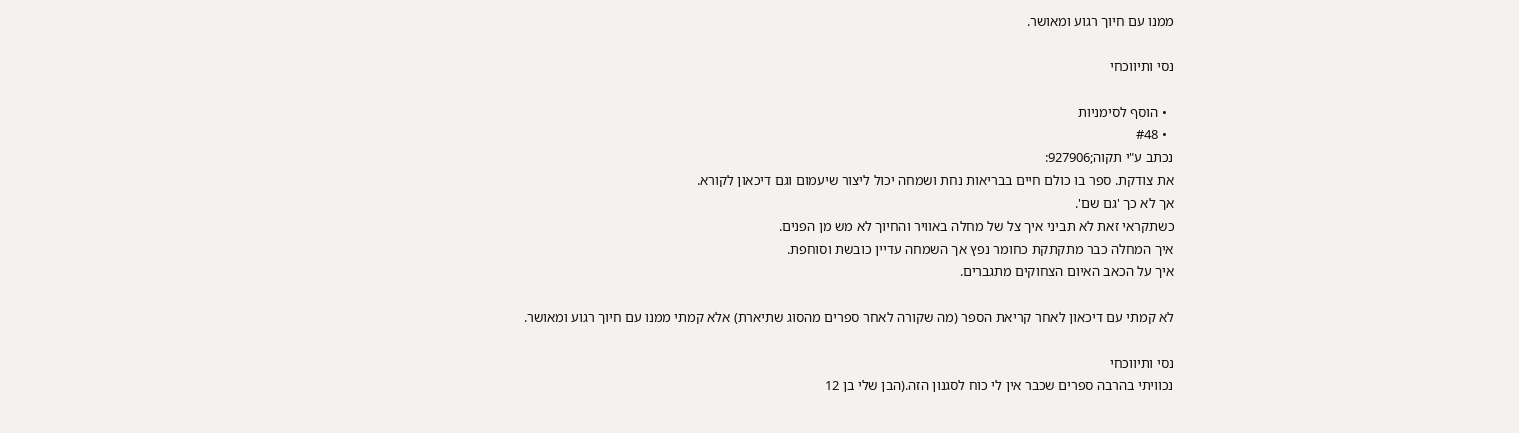ממנו עם חיוך רגוע ומאושר.

נסי ותיווכחי

  • הוסף לסימניות
  • #48
נכתב ע"י תקוה;927906:
את צודקת. ספר בו כולם חיים בבריאות נחת ושמחה יכול ליצור שיעמום וגם דיכאון לקורא.
אך לא כך 'גם שם'.
כשתקראי זאת לא תביני איך צל של מחלה באוויר והחיוך לא מש מן הפנים.
איך המחלה כבר מתקתקת כחומר נפץ אך השמחה עדיין כובשת וסוחפת.
איך על הכאב האיום הצחוקים מתגברים.

לא קמתי עם דיכאון לאחר קריאת הספר (מה שקורה לאחר ספרים מהסוג שתיארת) אלא קמתי ממנו עם חיוך רגוע ומאושר.

נסי ותיווכחי
נכוויתי בהרבה ספרים שכבר אין לי כוח לסגנון הזה.(הבן שלי בן 12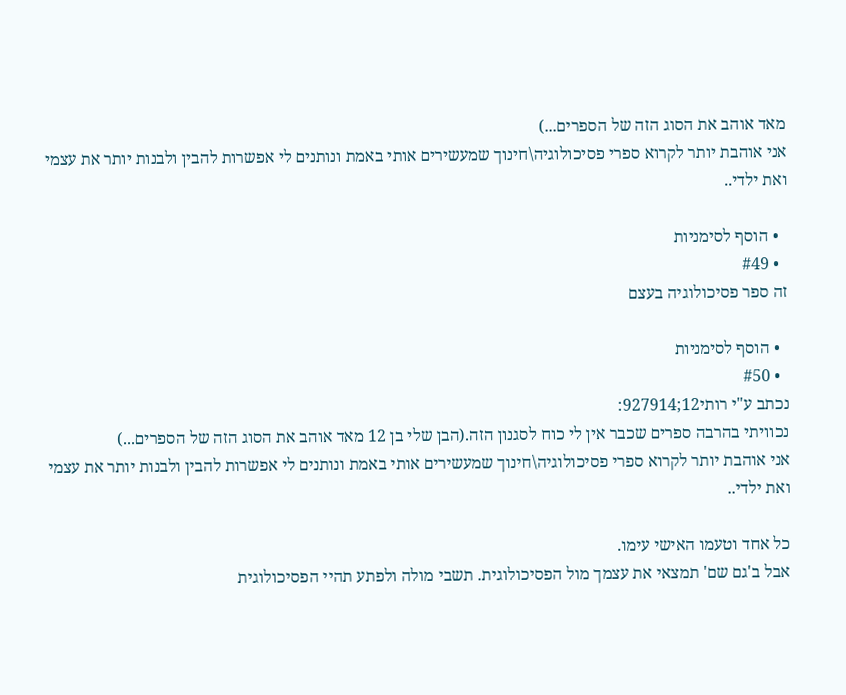מאד אוהב את הסוג הזה של הספרים...)
אני אוהבת יותר לקרוא ספרי פסיכולוגיה\חינוך שמעשירים אותי באמת ונותנים לי אפשרות להבין ולבנות יותר את עצמי ואת ילדי..

  • הוסף לסימניות
  • #49
זה ספר פסיכולוגיה בעצם

  • הוסף לסימניות
  • #50
נכתב ע"י רותי12;927914:
נכוויתי בהרבה ספרים שכבר אין לי כוח לסגנון הזה.(הבן שלי בן 12 מאד אוהב את הסוג הזה של הספרים...)
אני אוהבת יותר לקרוא ספרי פסיכולוגיה\חינוך שמעשירים אותי באמת ונותנים לי אפשרות להבין ולבנות יותר את עצמי ואת ילדי..

כל אחד וטעמו האישי עימו.
אבל ב'גם שם' תמצאי את עצמך מול הפסיכולוגית. תשבי מולה ולפתע תהיי הפסיכולוגית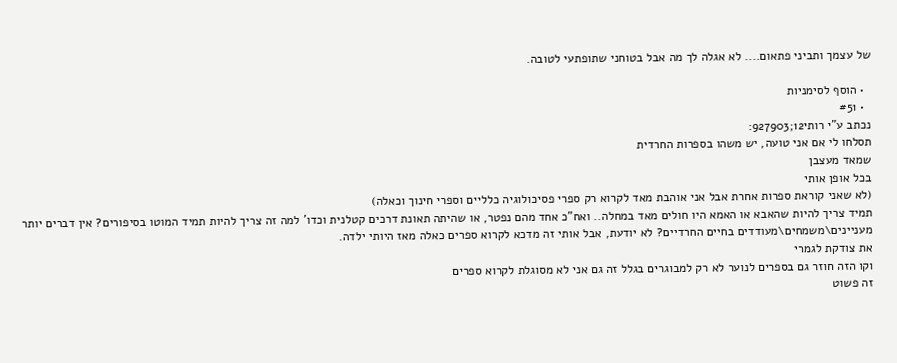של עצמך ותביני פתאום.... לא אגלה לך מה אבל בטוחני שתופתעי לטובה.

  • הוסף לסימניות
  • #51
נכתב ע"י רותי12;927903:
תסלחו לי אם אני טועה, יש משהו בספרות החרדית
שמאד מעצבן
בכל אופן אותי
(לא שאני קוראת ספרות אחרת אבל אני אוהבת מאד לקרוא רק ספרי פסיכולוגיה כלליים וספרי חינוך וכאלה)
תמיד צריך להיות שהאבא או האמא היו חולים מאד במחלה.. ואח"כ אחד מהם נפטר, או שהיתה תאונת דרכים קטלנית וכדו' למה זה צריך להיות תמיד המוטו בסיפורים? אין דברים יותר מעניינים\משמחים\מעודדים בחיים החרדיים? לא יודעת, אבל אותי זה מדכא לקרוא ספרים כאלה מאז היותי ילדה.
את צודקת לגמרי
וקו הזה חוזר גם בספרים לנוער לא רק למבוגרים בגלל זה גם אני לא מסוגלת לקרוא ספרים
זה פשוט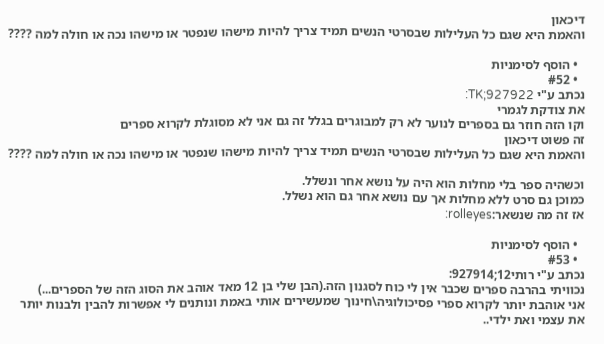דיכאון
והאמת היא שגם כל העלילות שבסרטי הנשים תמיד צריך להיות מישהו שנפטר או מישהו נכה או חולה למה ????

  • הוסף לסימניות
  • #52
נכתב ע"י TK;927922:
את צודקת לגמרי
וקו הזה חוזר גם בספרים לנוער לא רק למבוגרים בגלל זה גם אני לא מסוגלת לקרוא ספרים
זה פשוט דיכאון
והאמת היא שגם כל העלילות שבסרטי הנשים תמיד צריך להיות מישהו שנפטר או מישהו נכה או חולה למה ????

וכשהיה ספר בלי מחלות הוא היה על נושא אחר ונשלל.
כמוכן גם סרט ללא מחלות אך עם נושא אחר גם הוא נשלל.
אז זה מה שנשאר:rolleyes:

  • הוסף לסימניות
  • #53
נכתב ע"י רותי12;927914:
נכוויתי בהרבה ספרים שכבר אין לי כוח לסגנון הזה.(הבן שלי בן 12 מאד אוהב את הסוג הזה של הספרים...)
אני אוהבת יותר לקרוא ספרי פסיכולוגיה\חינוך שמעשירים אותי באמת ונותנים לי אפשרות להבין ולבנות יותר את עצמי ואת ילדי..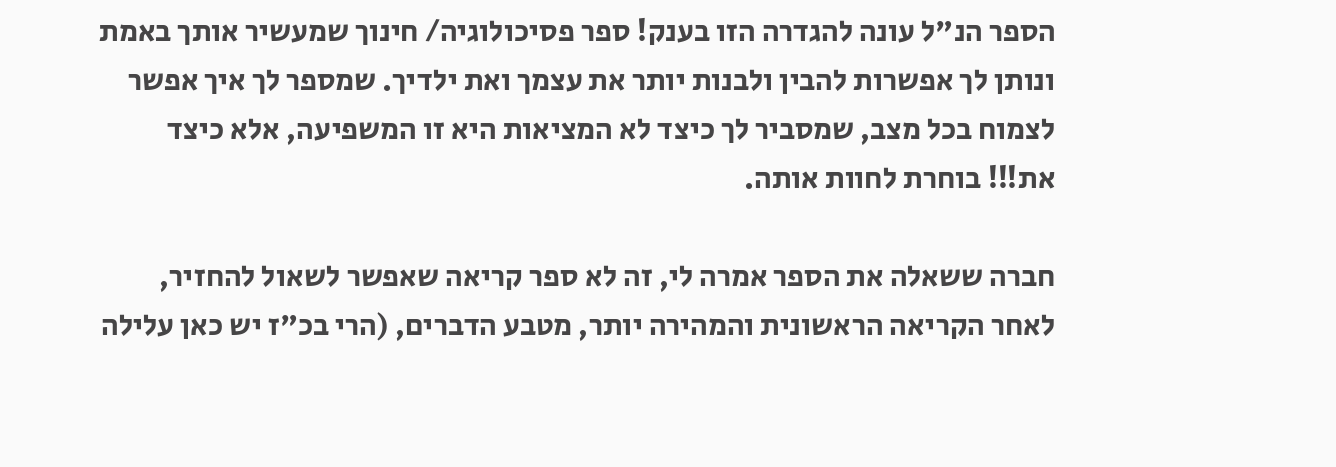הספר הנ"ל עונה להגדרה הזו בענק! ספר פסיכולוגיה/ חינוך שמעשיר אותך באמת ונותן לך אפשרות להבין ולבנות יותר את עצמך ואת ילדיך. שמספר לך איך אפשר לצמוח בכל מצב, שמסביר לך כיצד לא המציאות היא זו המשפיעה, אלא כיצד את!!! בוחרת לחוות אותה.

חברה ששאלה את הספר אמרה לי, זה לא ספר קריאה שאפשר לשאול להחזיר, לאחר הקריאה הראשונית והמהירה יותר, מטבע הדברים, (הרי בכ"ז יש כאן עלילה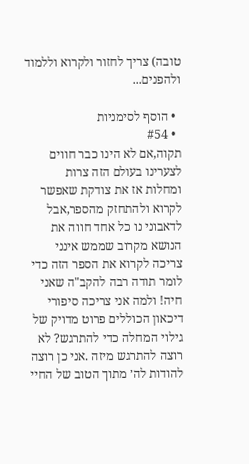טובה) צריך לחזור ולקרוא וללמוד ולהפנים...

  • הוסף לסימניות
  • #54
תקוה,אם לא הינו כבר חווים לצערינו בעולם הזה צרות
ומחלות אז את צודקת שאפשר לקרוא ולהתחזק מהספר,אבל לדאבוני נו כל אחד חווה את הנושא מקרוב שממש אינני צריכה לקרוא את הספר הזה כדי לומר תודה רבה להקב"ה שאני חיה! ולמה אני צריכה סיפורי דיכאון הכוללים פרוט מדויק של גילוי המחלה כדי להתרגש? לא רוצה להתרגש מיזה .אני כן רוצה להודות לה׳ מתוך הטוב של החיי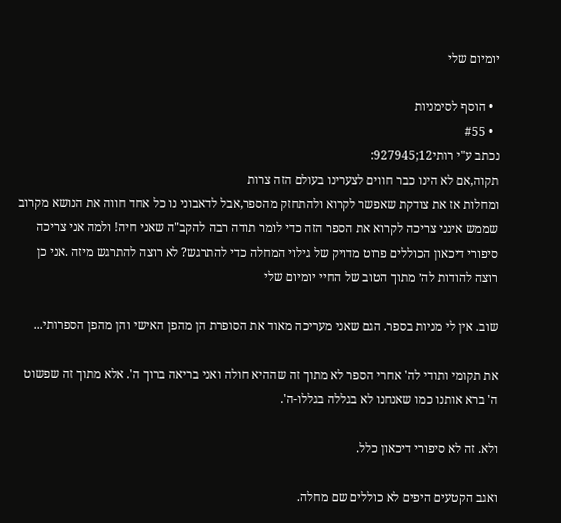יומיום שלי

  • הוסף לסימניות
  • #55
נכתב ע"י רותי12;927945:
תקוה,אם לא הינו כבר חווים לצערינו בעולם הזה צרות
ומחלות אז את צודקת שאפשר לקרוא ולהתחזק מהספר,אבל לדאבוני נו כל אחד חווה את הנושא מקרוב שממש אינני צריכה לקרוא את הספר הזה כדי לומר תודה רבה להקב"ה שאני חיה! ולמה אני צריכה סיפורי דיכאון הכוללים פרוט מדויק של גילוי המחלה כדי להתרגש? לא רוצה להתרגש מיזה .אני כן רוצה להודות לה׳ מתוך הטוב של החיי יומיום שלי

שוב. אין לי מניות בספר. הגם שאני מעריכה מאוד את הסופרת הן מהפן האישי והן מהפן הספרותי...

את תקומי ותודי לה' אחרי הספר לא מתוך זה שההיא חולה ואני בריאה ברוך ה'. אלא מתוך זה שפשוט ה' ברא אותנו כמו שאנחנו לא בגללה בגללו-ה'.

ולא. זה לא סיפורי דיכאון כלל.

ואגב הקטעים היפים לא כוללים שם מחלה.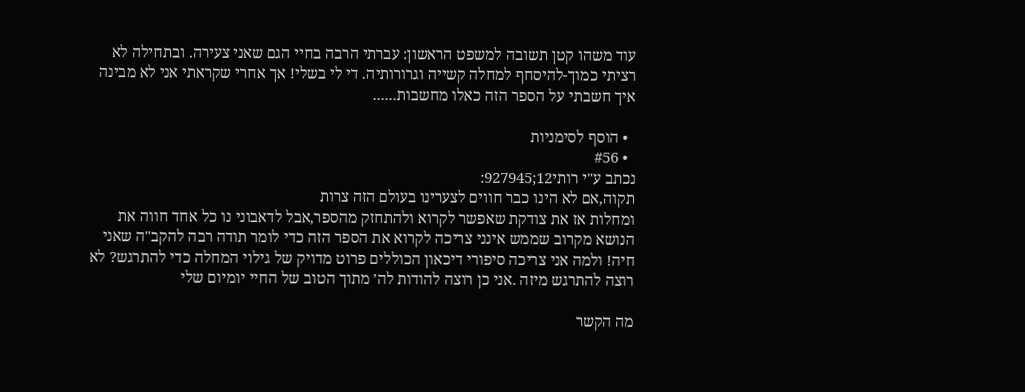עוד משהו קטן תשובה למשפט הראשון: עברתי הרבה בחיי הגם שאני צעירה. ובתחילה לא רציתי כמוך-להיסחף למחלה קשייה וגרורותיה. די לי בשלי! אך אחרי שקראתי אני לא מבינה איך חשבתי על הספר הזה כאלו מחשבות......

  • הוסף לסימניות
  • #56
נכתב ע"י רותי12;927945:
תקוה,אם לא הינו כבר חווים לצערינו בעולם הזה צרות
ומחלות אז את צודקת שאפשר לקרוא ולהתחזק מהספר,אבל לדאבוני נו כל אחד חווה את הנושא מקרוב שממש אינני צריכה לקרוא את הספר הזה כדי לומר תודה רבה להקב"ה שאני חיה! ולמה אני צריכה סיפורי דיכאון הכוללים פרוט מדויק של גילוי המחלה כדי להתרגש? לא רוצה להתרגש מיזה .אני כן רוצה להודות לה׳ מתוך הטוב של החיי יומיום שלי

מה הקשר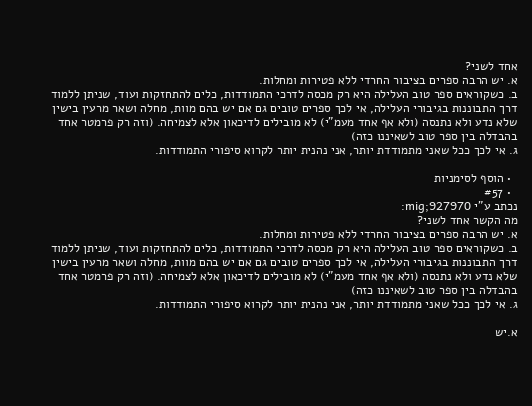אחד לשני?
א. יש הרבה ספרים בציבור החרדי ללא פטירות ומחלות.
ב. כשקוראים ספר טוב העלילה היא רק מכסה לדרכי התמודדות, כלים להתחזקות ועוד, שניתן ללמוד דרך התבוננות בגיבורי העלילה, אי לכך ספרים טובים גם אם יש בהם מוות, מחלה ושאר מרעין בישין שלא נדע ולא נתנסה (ולא אף אחד מעמ"י) לא מובילים לדיכאון אלא לצמיחה. (וזה רק פרמטר אחד בהבדלה בין ספר טוב לשאיננו כזה)
ג. אי לכך ככל שאני מתמודדת יותר, אני נהנית יותר לקרוא סיפורי התמודדות.

  • הוסף לסימניות
  • #57
נכתב ע"י mig;927970:
מה הקשר אחד לשני?
א. יש הרבה ספרים בציבור החרדי ללא פטירות ומחלות.
ב. כשקוראים ספר טוב העלילה היא רק מכסה לדרכי התמודדות, כלים להתחזקות ועוד, שניתן ללמוד דרך התבוננות בגיבורי העלילה, אי לכך ספרים טובים גם אם יש בהם מוות, מחלה ושאר מרעין בישין שלא נדע ולא נתנסה (ולא אף אחד מעמ"י) לא מובילים לדיכאון אלא לצמיחה. (וזה רק פרמטר אחד בהבדלה בין ספר טוב לשאיננו כזה)
ג. אי לכך ככל שאני מתמודדת יותר, אני נהנית יותר לקרוא סיפורי התמודדות.

א.יש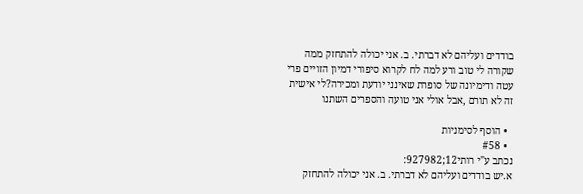בודדים ועליהם לא דברתי. ב. אני יכולה להתחזק ממה שקורה לי טוב ורע למה לח לקרוא סיפורי דמיון הזויים פרי עטה ודימיונה של סופרת שאינני יודעת ומכירה?לי אישית זה לא תורם ,אבל אולי אני טועה והספרים השתנו

  • הוסף לסימניות
  • #58
נכתב ע"י רותי12;927982:
א.יש בודדים ועליהם לא דברתי. ב. אני יכולה להתחזק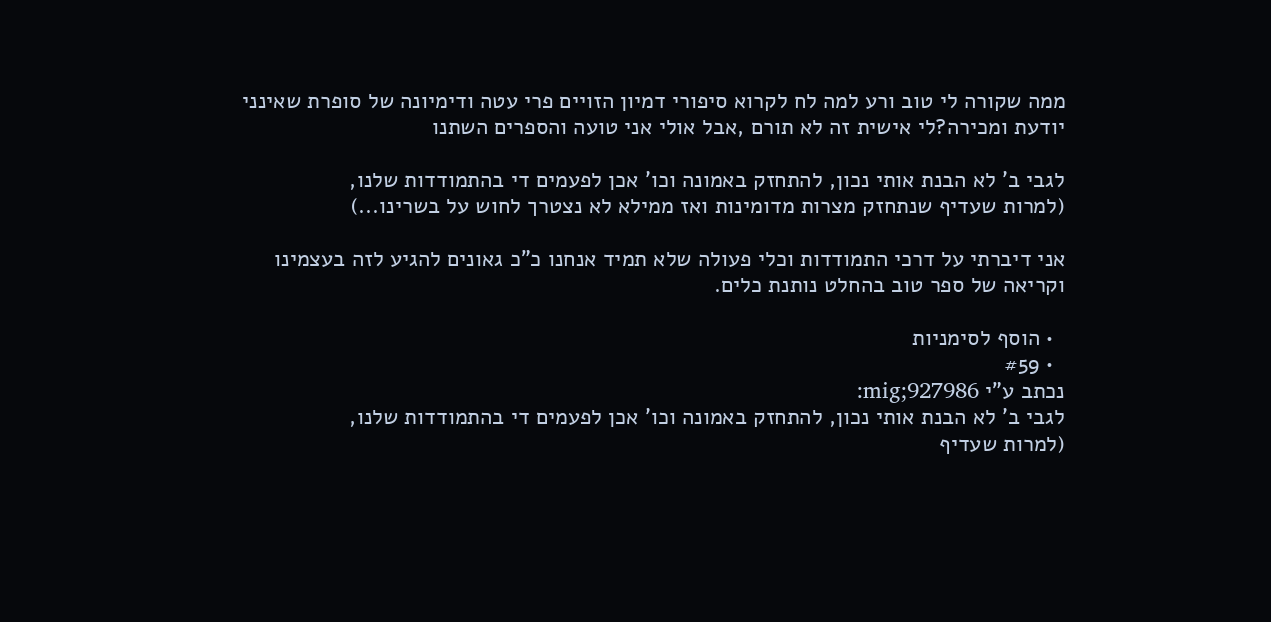ממה שקורה לי טוב ורע למה לח לקרוא סיפורי דמיון הזויים פרי עטה ודימיונה של סופרת שאינני יודעת ומכירה?לי אישית זה לא תורם ,אבל אולי אני טועה והספרים השתנו

לגבי ב' לא הבנת אותי נכון, להתחזק באמונה וכו' אכן לפעמים די בהתמודדות שלנו,
(למרות שעדיף שנתחזק מצרות מדומינות ואז ממילא לא נצטרך לחוש על בשרינו...)

אני דיברתי על דרכי התמודדות וכלי פעולה שלא תמיד אנחנו כ"כ גאונים להגיע לזה בעצמינו וקריאה של ספר טוב בהחלט נותנת כלים.

  • הוסף לסימניות
  • #59
נכתב ע"י mig;927986:
לגבי ב' לא הבנת אותי נכון, להתחזק באמונה וכו' אכן לפעמים די בהתמודדות שלנו,
(למרות שעדיף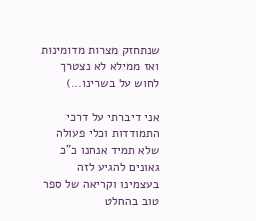שנתחזק מצרות מדומינות ואז ממילא לא נצטרך לחוש על בשרינו...)

אני דיברתי על דרכי התמודדות וכלי פעולה שלא תמיד אנחנו כ"כ גאונים להגיע לזה בעצמינו וקריאה של ספר טוב בהחלט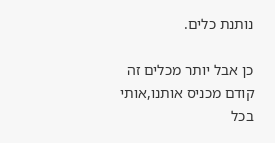נותנת כלים.

כן אבל יותר מכלים זה קודם מכניס אותנו,אותי בכל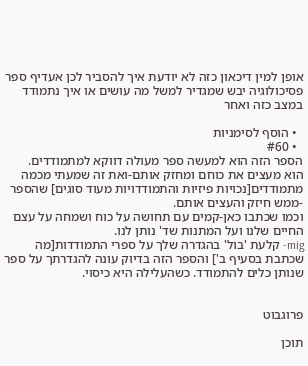אופן למין דיכאון כזה לא יודעת איך להסביר לכן אעדיף ספר פסיכולוגיה יבש שמגדיר למשל מה עושים או איך נתמודד במצב כזה ואחר

  • הוסף לסימניות
  • #60
הספר הזה הוא למעשה ספר מעולה דווקא למתמודדים.
הוא מעצים את כוחם ומחזק אותם-ואת זה שמעתי מכמה מתמודדים[נכויות פיזיות והתמודדויות מעוד סוגים] שהספר -ממש חיזק והעצים אותם.
וכמו שכתבו כאן-קמים עם תחושה על כוח ושמחה על עצם החיים שלנו ועל המתנות שד' נותן לנו.
mig- קלעת 'בול' בהגדרה שלך על ספרי התמודדות[מה שכתבת בסעיף ב'] והספר הזה בדיוק עונה להגדרתך על ספר שנותן כלים להתמודד. כשהעלילה היא כיסוי.


פרוגבוט

תוכן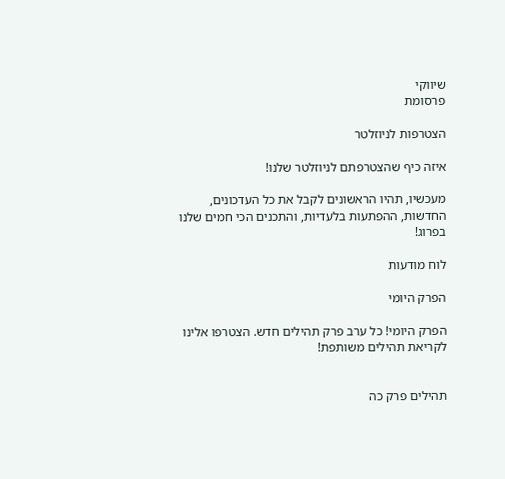שיווקי
פרסומת

הצטרפות לניוזלטר

איזה כיף שהצטרפתם לניוזלטר שלנו!

מעכשיו, תהיו הראשונים לקבל את כל העדכונים, החדשות, ההפתעות בלעדיות, והתכנים הכי חמים שלנו בפרוג!

לוח מודעות

הפרק היומי

הפרק היומי! כל ערב פרק תהילים חדש. הצטרפו אלינו לקריאת תהילים משותפת!


תהילים פרק כה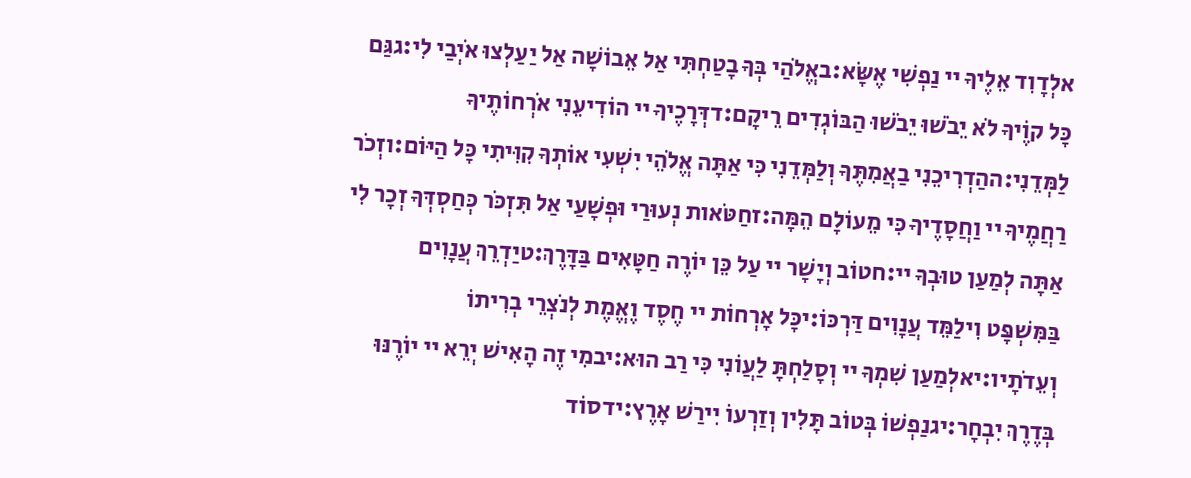אלְדָוִד אֵלֶיךָ יי נַפְשִׁי אֶשָּׂא:באֱלֹהַי בְּךָ בָטַחְתִּי אַל אֵבוֹשָׁה אַל יַעַלְצוּ אֹיְבַי לִי:גגַּם כָּל קוֶֹיךָ לֹא יֵבֹשׁוּ יֵבֹשׁוּ הַבּוֹגְדִים רֵיקָם:דדְּרָכֶיךָ יי הוֹדִיעֵנִי אֹרְחוֹתֶיךָ לַמְּדֵנִי:ההַדְרִיכֵנִי בַאֲמִתֶּךָ וְלַמְּדֵנִי כִּי אַתָּה אֱלֹהֵי יִשְׁעִי אוֹתְךָ קִוִּיתִי כָּל הַיּוֹם:וזְכֹר רַחֲמֶיךָ יי וַחֲסָדֶיךָ כִּי מֵעוֹלָם הֵמָּה:זחַטֹּאות נְעוּרַי וּפְשָׁעַי אַל תִּזְכֹּר כְּחַסְדְּךָ זְכָר לִי אַתָּה לְמַעַן טוּבְךָ יי:חטוֹב וְיָשָׁר יי עַל כֵּן יוֹרֶה חַטָּאִים בַּדָּרֶךְ:טיַדְרֵךְ עֲנָוִים בַּמִּשְׁפָּט וִילַמֵּד עֲנָוִים דַּרְכּוֹ:יכָּל אָרְחוֹת יי חֶסֶד וֶאֱמֶת לְנֹצְרֵי בְרִיתוֹ וְעֵדֹתָיו:יאלְמַעַן שִׁמְךָ יי וְסָלַחְתָּ לַעֲוֹנִי כִּי רַב הוּא:יבמִי זֶה הָאִישׁ יְרֵא יי יוֹרֶנּוּ בְּדֶרֶךְ יִבְחָר:יגנַפְשׁוֹ בְּטוֹב תָּלִין וְזַרְעוֹ יִירַשׁ אָרֶץ:ידסוֹד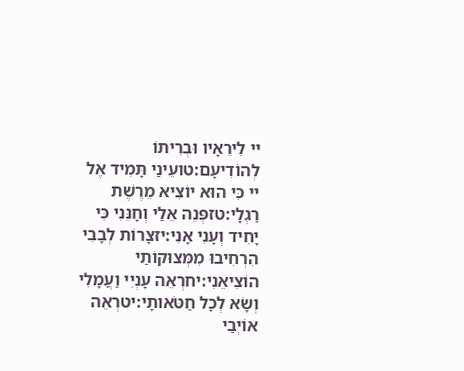יי לִירֵאָיו וּבְרִיתוֹ לְהוֹדִיעָם:טועֵינַי תָּמִיד אֶל יי כִּי הוּא יוֹצִיא מֵרֶשֶׁת רַגְלָי:טזפְּנֵה אֵלַי וְחָנֵּנִי כִּי יָחִיד וְעָנִי אָנִי:יזצָרוֹת לְבָבִי הִרְחִיבוּ מִמְּצוּקוֹתַי הוֹצִיאֵנִי:יחרְאֵה עָנְיִי וַעֲמָלִי וְשָׂא לְכָל חַטֹּאותָי:יטרְאֵה אוֹיְבַי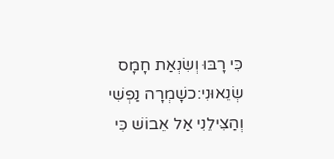כִּי רָבּוּ וְשִׂנְאַת חָמָס שְׂנֵאוּנִי:כשָׁמְרָה נַפְשִׁי וְהַצִּילֵנִי אַל אֵבוֹשׁ כִּי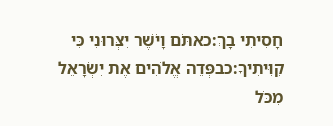חָסִיתִי בָךְ:כאתֹּם וָיֹשֶׁר יִצְּרוּנִי כִּי קִוִּיתִיךָ:כבפְּדֵה אֱלֹהִים אֶת יִשְׂרָאֵל מִכֹּל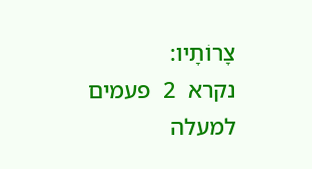צָרוֹתָיו:
נקרא  2  פעמים
למעלה